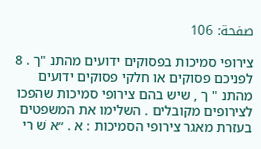صفحة: 106

צירופי סמיכות בפסוקים ידועים מהתנ "ך . 8 לפניכם פסוקים או חלקי פסוקים ידועים מהתנ " ך , שיש בהם צירופי סמיכות שהפכו לצירופים מקובלים . השלימו את המשפטים בעזרת מאגר צירופי הסמיכות : א . ״א שׁ רי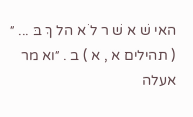האי שׁ א שׁ ר לֹ א הל ךְ בּ ... ״ ( תהילים א , א ) ב . ״וא מר אעלה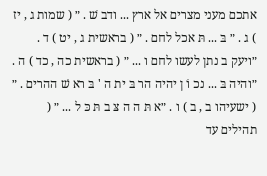אתכם מעני מצרים אל ארץ ... ודב שׁ . ״ ( שמות ג , יז ) ג . ״ בּ ... תּ אכל לחם . ״ ( בראשית ג , יט ) ד . ״ויעק ב נתן לעשו לחם ו ... ״ ( בראשית כה , כד ) ה . ״והיה בּ ... נכ וֹ ן יהיה הר בּ ית ה ' בּ רא שׁ ההרים . ״ ( ישעיהו ב , ב ) ו . ״א תּ ה ה צּ ב תּ כּ ל ... ״ ( תהילים עד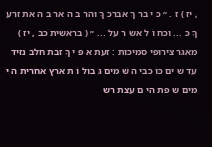, יז ) ז . ״ כּ י בר ךְ אברכ ךָ והר בּ ה אר בּ ה את זרע ךָ כּ ... וכח וֹ ל אש ר על ... ״ ( בראשית כב , יז ) מאגר צירופי סמיכות : זעת א פּ י ךָ זבת חלב נזיד עד שׁ ים כּוֹ כבי ה שּׁ מים גּ בול וֹ ת ארץ אחרית ה יּ מים ש פת הי ם עצת רש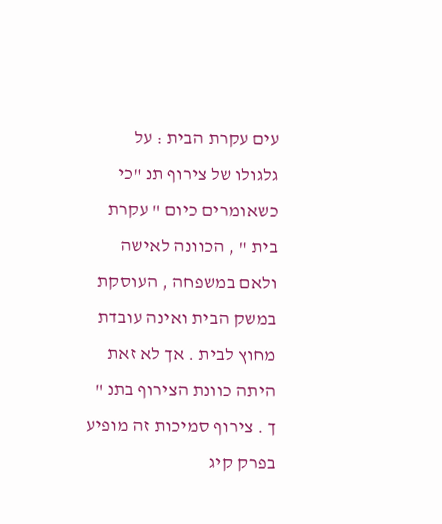עים עקרת הבית : על גלגולו של צירוף תנ "כי כשאומרים כיום " עקרת בית " , הכוונה לאישה ולאם במשפחה , העוסקת במשק הבית ואינה עובדת מחוץ לבית . אך לא זאת היתה כוונת הצירוף בתנ " ך . צירוף סמיכות זה מופיע בפרק קיג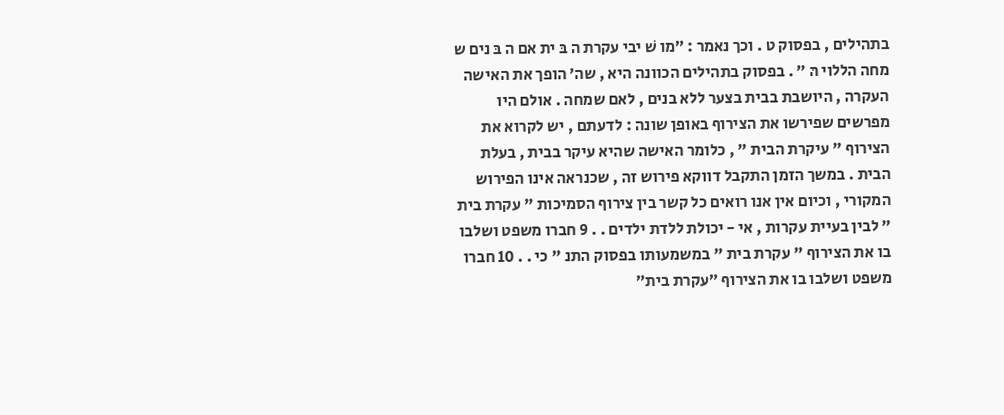בתהילים , בפסוק ט . וכך נאמר : ״מו שׁ יבי עקרת ה בּ ית אם ה בּ נים ש מחה הללוי הּ ״ . בפסוק בתהילים הכוונה היא , שה׳ הופך את האישה העקרה , היושבת בבית בצער ללא בנים , לאם שמחה . אולם היו מפרשים שפירשו את הצירוף באופן שונה : לדעתם , יש לקרוא את הצירוף " עיקרת הבית " , כלומר האישה שהיא עיקר בבית , בעלת הבית . במשך הזמן התקבל דווקא פירוש זה , שכנראה אינו הפירוש המקורי , וכיום אין אנו רואים כל קשר בין צירוף הסמיכות " עקרת בית " לבין בעיית עקרות , אי - יכולת ללדת ילדים . . 9 חברו משפט ושלבו בו את הצירוף " עקרת בית " במשמעותו בפסוק התנ " כי . . 10 חברו משפט ושלבו בו את הצירוף ״עקרת בית״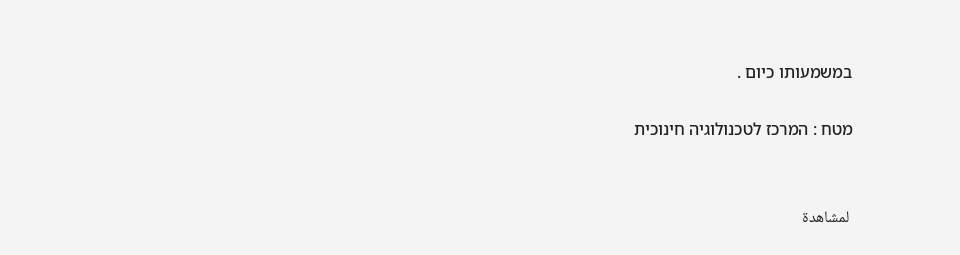במשמעותו כיום .

מטח : המרכז לטכנולוגיה חינוכית


 لمشاهدة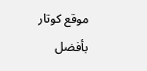موقع كوتار بأفضل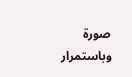صورة وباستمرار